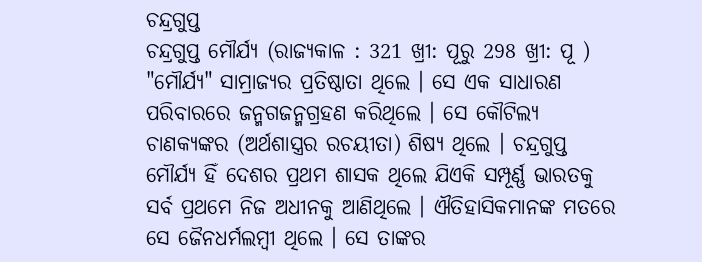ଚନ୍ଦ୍ରଗୁପ୍ତ
ଚନ୍ଦ୍ରଗୁପ୍ତ ମୌର୍ଯ୍ୟ (ରାଜ୍ୟକାଳ : 321 ଖ୍ରୀ: ପୂରୁ 298 ଖ୍ରୀ: ପୂ ) "ମୌର୍ଯ୍ୟ" ସାମ୍ରାଜ୍ୟର ପ୍ରତିଷ୍ଠାତା ଥିଲେ । ସେ ଏକ ସାଧାରଣ ପରିବାରରେ ଜନ୍ମଗଜନ୍ମଗ୍ରହଣ କରିଥିଲେ । ସେ କୌଟିଲ୍ୟ ଚାଣକ୍ୟଙ୍କର (ଅର୍ଥଶାସ୍ତ୍ରର ରଚୟୀତା) ଶିଷ୍ୟ ଥିଲେ । ଚନ୍ଦ୍ରଗୁପ୍ତ ମୌର୍ଯ୍ୟ ହିଁ ଦେଶର ପ୍ରଥମ ଶାସକ ଥିଲେ ଯିଏକି ସମ୍ପୂର୍ଣ୍ଣ ଭାରତକୁ ସର୍ବ ପ୍ରଥମେ ନିଜ ଅଧୀନକୁ ଆଣିଥିଲେ । ଐତିହାସିକମାନଙ୍କ ମତରେ ସେ ଜୈନଧର୍ମଲମ୍ବୀ ଥିଲେ । ସେ ତାଙ୍କର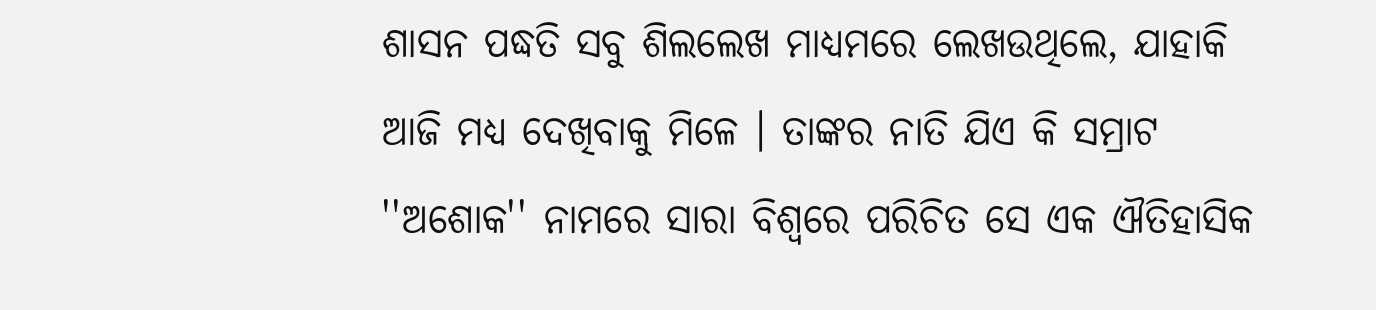ଶାସନ ପଦ୍ଧତି ସବୁ ଶିଲଲେଖ ମାଧ୍ୟମରେ ଲେଖଉଥିଲେ, ଯାହାକି ଆଜି ମଧ୍ୟ ଦେଖିବାକୁ ମିଳେ । ତାଙ୍କର ନାତି ଯିଏ କି ସମ୍ରାଟ ''ଅଶୋକ'' ନାମରେ ସାରା ବିଶ୍ୱରେ ପରିଚିତ ସେ ଏକ ଐତିହାସିକ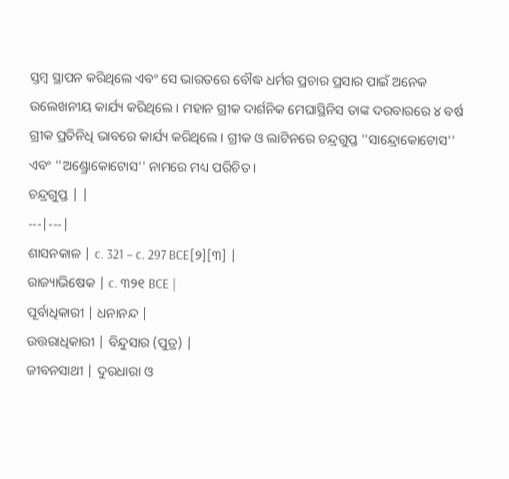ସ୍ତମ୍ବ ସ୍ଥାପନ କରିଥିଲେ ଏବଂ ସେ ଭାରତରେ ବୌଦ୍ଧ ଧର୍ମର ପ୍ରଚାର ପ୍ରସାର ପାଇଁ ଅନେକ ଉଲେଖନୀୟ କାର୍ଯ୍ୟ କରିଥିଲେ । ମହାନ ଗ୍ରୀକ ଦାର୍ଶନିକ ମେଘାସ୍ଥିନିସ ତାଙ୍କ ଦରବାରରେ ୪ ବର୍ଷ ଗ୍ରୀକ ପ୍ରତିନିଧି ଭାବରେ କାର୍ଯ୍ୟ କରିଥିଲେ । ଗ୍ରୀକ ଓ ଲାଟିନରେ ଚନ୍ଦ୍ରଗୁପ୍ତ ''ସାନ୍ଦ୍ରୋକୋଟୋସ'' ଏବଂ ''ଅଣ୍ଡ୍ରୋକୋଟୋସ'' ନାମରେ ମଧ୍ୟ ପରିଚିତ ।
ଚନ୍ଦ୍ରଗୁପ୍ତ | |
---|---|
ଶାସନକାଳ | c. 321 – c. 297 BCE[୨][୩] |
ରାଜ୍ୟାଭିଷେକ | c. ୩୨୧ BCE |
ପୂର୍ବାଧିକାରୀ | ଧନାନନ୍ଦ |
ଉତ୍ତରାଧିକାରୀ | ବିନ୍ଦୁସାର (ପୁତ୍ର) |
ଜୀବନସାଥୀ | ଦୁରଧାରା ଓ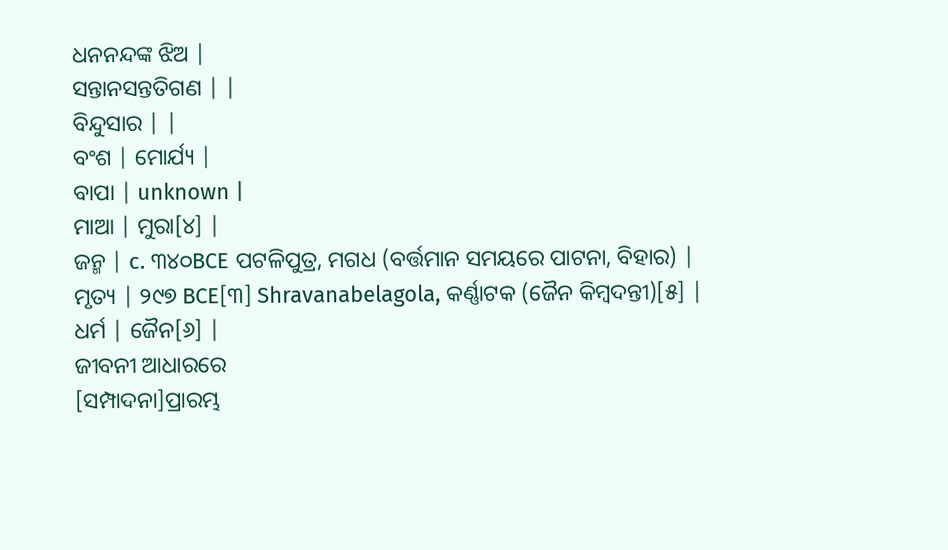ଧନନନ୍ଦଙ୍କ ଝିଅ |
ସନ୍ତାନସନ୍ତତିଗଣ | |
ବିନ୍ଦୁସାର | |
ବଂଶ | ମୋର୍ଯ୍ୟ |
ବାପା | unknown |
ମାଆ | ମୁରା[୪] |
ଜନ୍ମ | c. ୩୪୦BCE ପଟଳିପୁତ୍ର, ମଗଧ (ବର୍ତ୍ତମାନ ସମୟରେ ପାଟନା, ବିହାର) |
ମୃତ୍ୟ | ୨୯୭ BCE[୩] Shravanabelagola, କର୍ଣ୍ଣାଟକ (ଜୈନ କିମ୍ବଦନ୍ତୀ)[୫] |
ଧର୍ମ | ଜୈନ[୬] |
ଜୀବନୀ ଆଧାରରେ
[ସମ୍ପାଦନା]ପ୍ରାରମ୍ଭ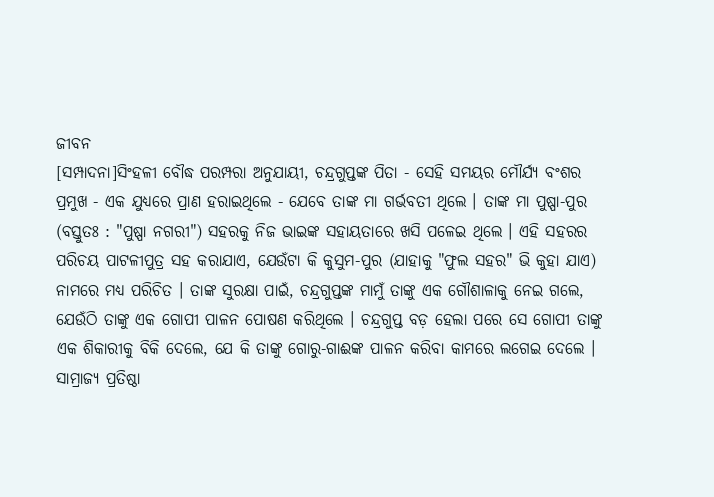ଜୀବନ
[ସମ୍ପାଦନା]ସିଂହଳୀ ବୌଦ୍ଧ ପରମ୍ପରା ଅନୁଯାୟୀ, ଚନ୍ଦ୍ରଗୁପ୍ତଙ୍କ ପିତା - ସେହି ସମୟର ମୌର୍ଯ୍ୟ ବଂଶର ପ୍ରମୁଖ - ଏକ ଯୁଧ୍ୟରେ ପ୍ରାଣ ହରାଇଥିଲେ - ଯେବେ ତାଙ୍କ ମା ଗର୍ଭବତୀ ଥିଲେ । ତାଙ୍କ ମା ପୁଷ୍ପା-ପୁର (ବସ୍ତୁତଃ : "ପୁଷ୍ପା ନଗରୀ") ସହରକୁ ନିଜ ଭାଇଙ୍କ ସହାୟତାରେ ଖସି ପଳେଇ ଥିଲେ । ଏହି ସହରର ପରିଚୟ ପାଟଳୀପୁତ୍ର ସହ କରାଯାଏ, ଯେଉଁଟା କି କୁସୁମ-ପୁର (ଯାହାକୁ "ଫୁଲ ସହର" ଭି କୁହା ଯାଏ) ନାମରେ ମଧ୍ୟ ପରିଚିତ । ତାଙ୍କ ସୁରକ୍ଷା ପାଇଁ, ଚନ୍ଦ୍ରଗୁପ୍ତଙ୍କ ମାମୁଁ ତାଙ୍କୁ ଏକ ଗୌଶାଳାକୁ ନେଇ ଗଲେ, ଯେଉଁଠି ତାଙ୍କୁ ଏକ ଗୋପୀ ପାଳନ ପୋଷଣ କରିଥିଲେ । ଚନ୍ଦ୍ରଗୁପ୍ତ ବଡ଼ ହେଲା ପରେ ସେ ଗୋପୀ ତାଙ୍କୁ ଏକ ଶିକାରୀକୁ ବିକି ଦେଲେ, ଯେ କି ତାଙ୍କୁ ଗୋରୁ-ଗାଈଙ୍କ ପାଳନ କରିବା କାମରେ ଲଗେଇ ଦେଲେ ।
ସାମ୍ରାଜ୍ୟ ପ୍ରତିଷ୍ଠା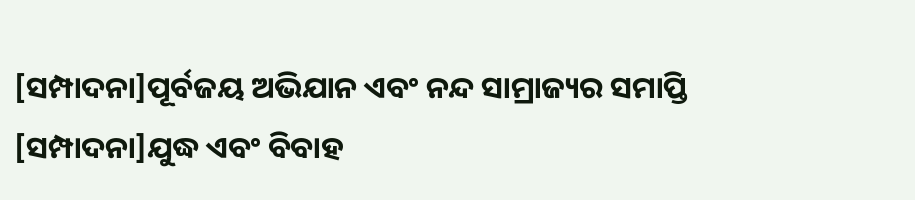[ସମ୍ପାଦନା]ପୂର୍ବଜୟ ଅଭିଯାନ ଏବଂ ନନ୍ଦ ସାମ୍ରାଜ୍ୟର ସମାପ୍ତି
[ସମ୍ପାଦନା]ଯୁଦ୍ଧ ଏବଂ ବିବାହ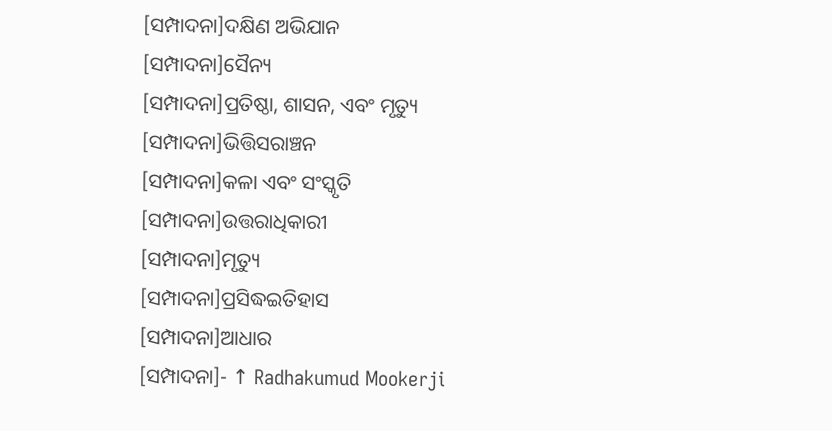[ସମ୍ପାଦନା]ଦକ୍ଷିଣ ଅଭିଯାନ
[ସମ୍ପାଦନା]ସୈନ୍ୟ
[ସମ୍ପାଦନା]ପ୍ରତିଷ୍ଠା, ଶାସନ, ଏବଂ ମୃତ୍ୟୁ
[ସମ୍ପାଦନା]ଭିତ୍ତିସରାଞ୍ଚନ
[ସମ୍ପାଦନା]କଳା ଏବଂ ସଂସ୍କୃତି
[ସମ୍ପାଦନା]ଉତ୍ତରାଧିକାରୀ
[ସମ୍ପାଦନା]ମୃତ୍ୟୁ
[ସମ୍ପାଦନା]ପ୍ରସିଦ୍ଧଇତିହାସ
[ସମ୍ପାଦନା]ଆଧାର
[ସମ୍ପାଦନା]- ↑ Radhakumud Mookerji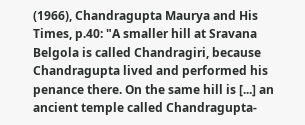(1966), Chandragupta Maurya and His Times, p.40: "A smaller hill at Sravana Belgola is called Chandragiri, because Chandragupta lived and performed his penance there. On the same hill is [...] an ancient temple called Chandragupta-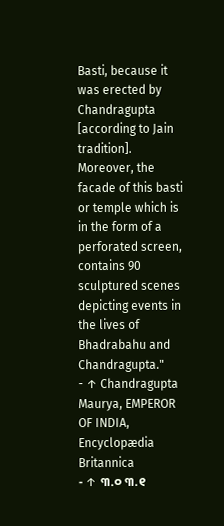Basti, because it was erected by Chandragupta [according to Jain tradition]. Moreover, the facade of this basti or temple which is in the form of a perforated screen, contains 90 sculptured scenes depicting events in the lives of Bhadrabahu and Chandragupta."
- ↑ Chandragupta Maurya, EMPEROR OF INDIA, Encyclopædia Britannica
- ↑ ୩.୦ ୩.୧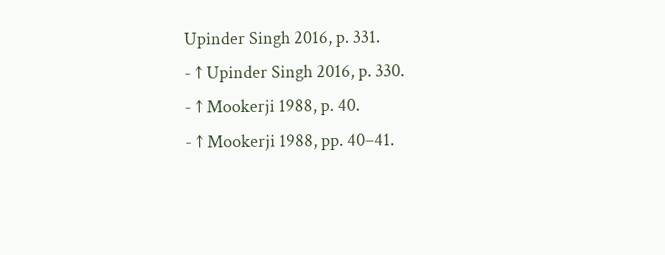Upinder Singh 2016, p. 331.
- ↑ Upinder Singh 2016, p. 330.
- ↑ Mookerji 1988, p. 40.
- ↑ Mookerji 1988, pp. 40–41.